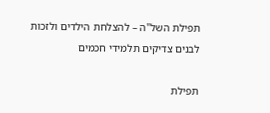תפילת השל"ה – להצלחת הילדים ולזכות לבנים צדיקים תלמידי חכמים

תפילת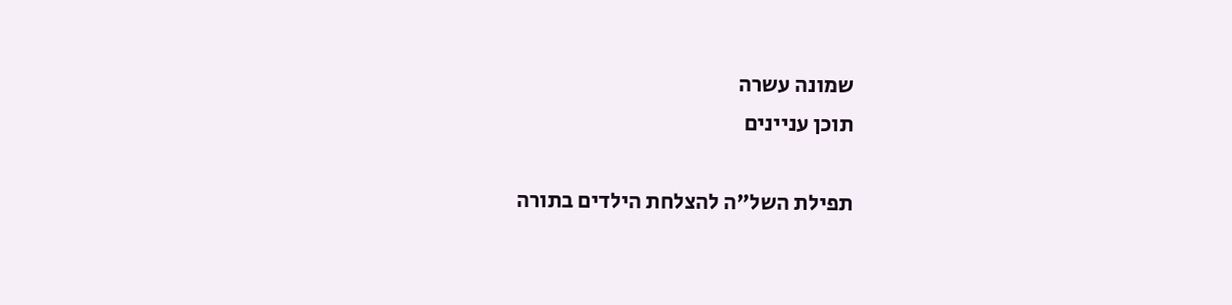שמונה עשרה
תוכן עניינים

תפילת השל"ה להצלחת הילדים בתורה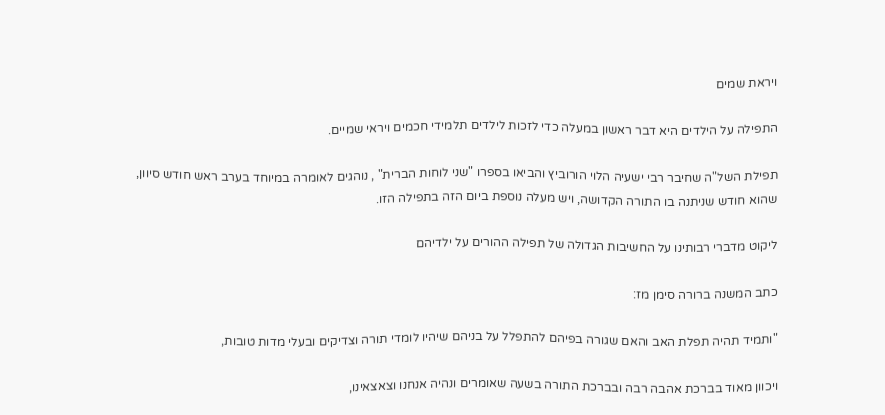ויראת שמים

התפילה על הילדים היא דבר ראשון במעלה כדי לזכות לילדים תלמידי חכמים ויראי שמיים.

תפילת השל"ה שחיבר רבי ישעיה הלוי הורוביץ והביאו בספרו "שני לוחות הברית" , נוהגים לאומרה במיוחד בערב ראש חודש סיוון, שהוא חודש שניתנה בו התורה הקדושה, ויש מעלה נוספת ביום הזה בתפילה הזו.

ליקוט מדברי רבותינו על החשיבות הגדולה של תפילה ההורים על ילדיהם

כתב המשנה ברורה סימן מז:

"ותמיד תהיה תפלת האב והאם שגורה בפיהם להתפלל על בניהם שיהיו לומדי תורה וצדיקים ובעלי מדות טובות,

ויכוון מאוד בברכת אהבה רבה ובברכת התורה בשעה שאומרים ונהיה אנחנו וצאצאינו,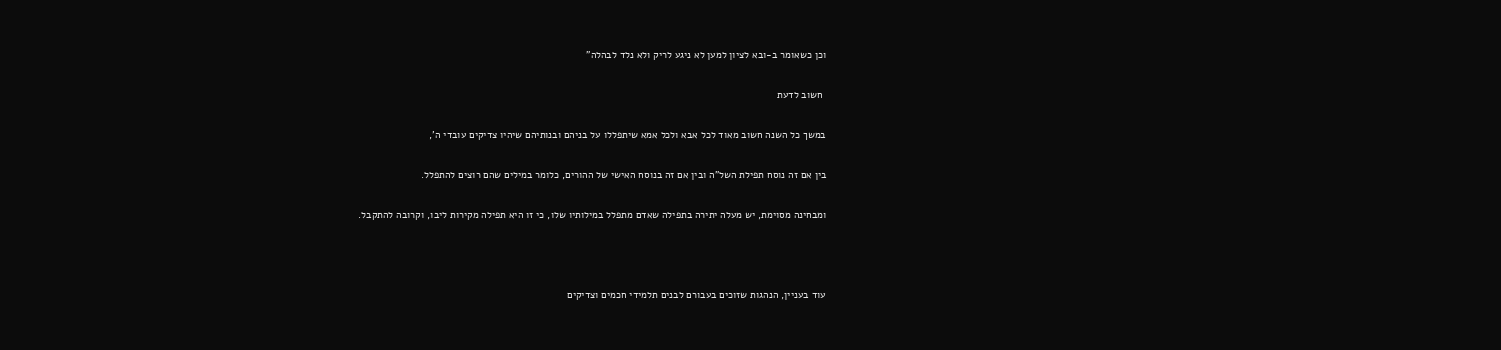וכן כשאומר ב-ובא לציון למען לא ניגע לריק ולא נלד לבהלה"

 חשוב לדעת

במשך כל השנה חשוב מאוד לכל אבא ולכל אמא שיתפללו על בניהם ובנותיהם שיהיו צדיקים עובדי ה',

בין אם זה נוסח תפילת השל"ה ובין אם זה בנוסח האישי של ההורים, כלומר במילים שהם רוצים להתפלל.

ומבחינה מסוימת, יש מעלה יתירה בתפילה שאדם מתפלל במילותיו שלו, כי זו היא תפילה מקירות ליבו, וקרובה להתקבל.



עוד בעניין, הנהגות שזוכים בעבורם לבנים תלמידי חכמים וצדיקים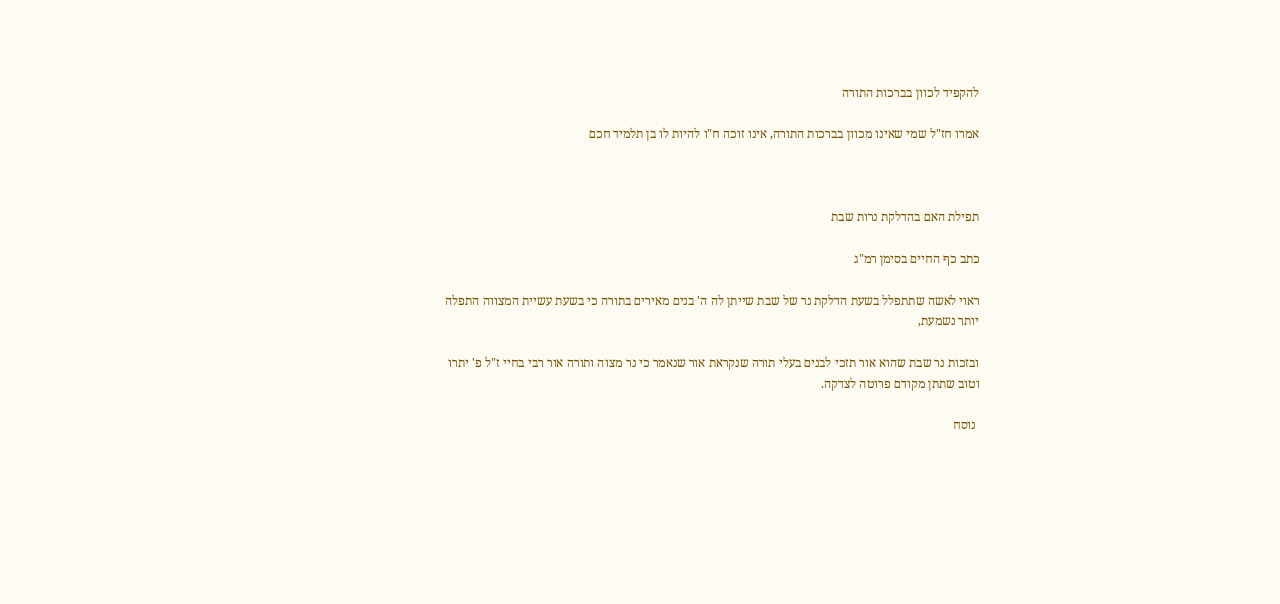להקפיד לכוון בברכות התורה

אמרו חז"ל שמי שאינו מכוון בברכות התורה, אינו זוכה ח"ו להיות לו בן תלמיד חכם



תפילת האם בהדלקת נרות שבת

כתב כף החיים בסימן רמ"ג

ראוי לאשה שתתפלל בשעת הדלקת נר של שבת שייתן לה ה' בנים מאירים בתורה כי בשעת עשיית המצווה התפלה יותר נשמעת,

ובזכות נר שבת שהוא אור תזכי לבנים בעלי תורה שנקראת אור שנאמר כי נר מצוה ותורה אור רבי בחיי ז"ל פ' יתרו
וטוב שתתן מקודם פרוטה לצדקה.

 נוסח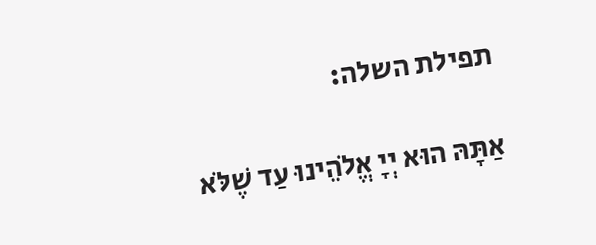תפילת השלה:

אַתָּהּ הוּא יְיָ אֱלֹהֵינוּ עַד שֶׁלֹּא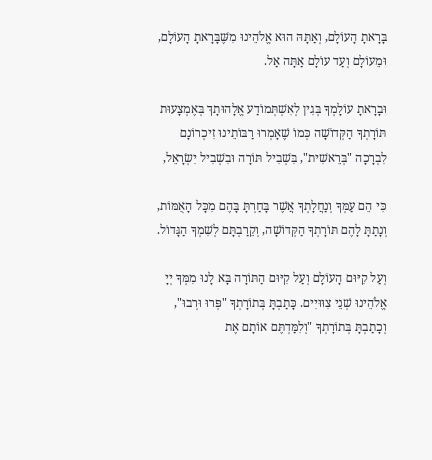בָּרָאתָ הָעוֹלָם, וְאַתָּהּ הוּא אֱלֹהֵינוּ מִשֶּׁבָּרָאתָ הָעוֹלָם, וּמֵעוֹלָם וְעַד עוֹלָם אַתָּה אַל.

וּבָרָאתָ עוֹלָמְךָ בְּגִין לְאִשְׁתְּמוֹדַע אֱלָהוּתָךְ בְּאֶמְצָעוּת תּוֹרָתְךָ הַקְּדוֹשָׁה כְּמוֹ שֶׁאָמְרוּ רַבּוֹתֵינוּ זִיכְרוֹנָם לִבְרָכָה "בְּרֵאשִׁית", בִּשְׁבִיל תּוֹרָה וּבִשְׁבִיל יִשְׂרָאֵל,

כִּי הֵם עַמְּךָ וְנַחֲלָתְךָ אֲשֶׁר בָּחַרְתָּ בָּהֶם מִכָּל הָאֻמּוֹת, וְנָתַתָּ לָהֶם תּוֹרָתְךָ הַקְּדוֹשָׁה, וְקֵרַבְתָּם לְשִׁמְךָ הַגָּדוֹל.

וְעַל קִיּוּם הָעוֹלָם וְעַל קִיּוּם הַתּוֹרָה בָּא לָנוּ מִמְּךָ יְיָ אֱלֹהֵינוּ שְׁנֵי צִוּוּיִים. כָּתַבְתָּ בְּתוֹרָתְךָ "פְּרוּ וּרְבוּ", וְכָתַבְתָּ בְּתוֹרָתְךָ "וְלִמַּדְתֶּם אוֹתָם אֶת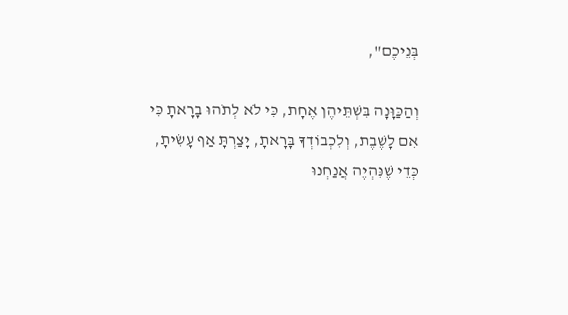בְּנֵיכֶם",

וְהַכַּוָּנָה בִּשְׁתֵּיהֶן אֶחָת, כִּי לֹא לְתֹהוּ בָרָאתָ כִּי אִם לָשֶׁבֶת, וְלִכְבוֹדְךָ בָּרָאתָ, יָצַרְתָּ אַף עָשִׂיתָ, כְּדֵי שֶׁנִּהְיֶה אֲנַחְנוּ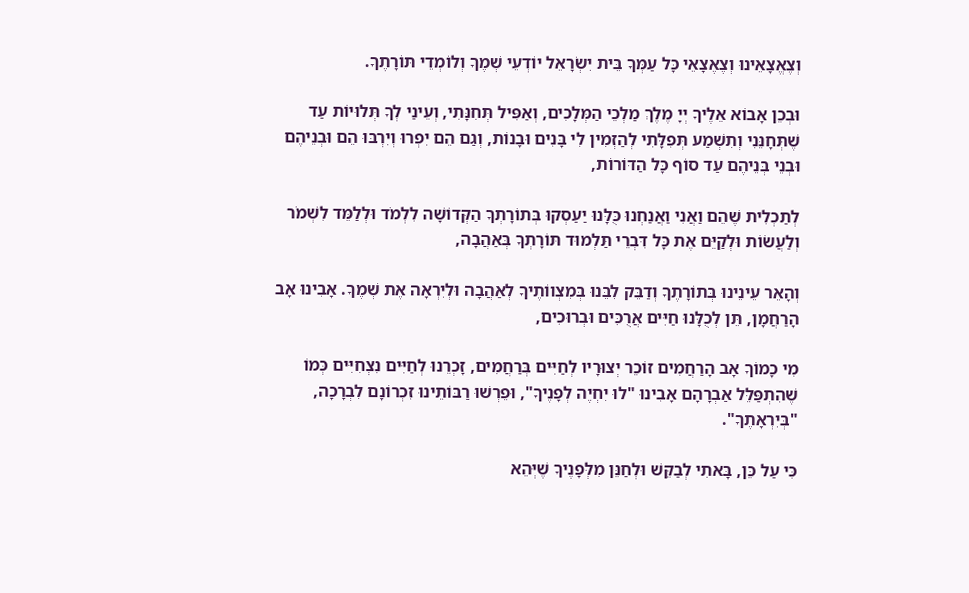וְצֶאֱצָאֵינוּ וְצֶאֶצָאֵי כָּל עַמְּךָ בֵּית יִשְׂרָאֵל יוֹדְעֵי שְׁמֶךָ וְלוֹמְדֵי תּוֹרָתֶךָ.

וּבְכֵן אָבוֹא אֵלֶיךָ יְיָ מֶלֶךְ מַלְכֵי הַמְּלָכִים, וְאַפִּיל תְּחִנָּתִי, וְעֵינַי לְךָ תְּלוּיוֹת עַד שֶׁתְּחָנֵּנִי וְתִשְׁמַע תְּפִלָּתִי לְהַזְמִין לִי בָּנִים וּבָנוֹת, וְגַם הֵם יִפְרוּ וְיִרְבּוּ הֵם וּבְנֵיהֶם וּבְנֵי בְּנֵיהֶם עַד סוֹף כָּל הַדּוֹרוֹת,

לְתַכְלִית שֶׁהֵם וַאֲנִי וַאֲנַחְנוּ כֻּלָּנוּ יַעַסְקוּ בְּתוֹרָתְךָ הַקְּדוֹשָׁה לִלְמֹד וּלְלַמֵּד לִשְׁמֹר וְלַעֲשׂוֹת וּלְקַיֵּם אֶת כָּל דִּבְרֵי תַּלְמוּד תּוֹרָתְךָ בְּאַהֲבָה,

וְהָאֵר עֵינֵינוּ בְּתוֹרָתֶךָ וְדַבֵּק לִבֵּנוּ בְּמִצְווֹתֶיךָ לְאַהֲבָה וּלְיִרְאָה אֶת שְׁמֶךָ. אָבִינוּ אָב הָרַחֲמָן, תֵּן לְכֻלָּנוּ חַיִּים אֲרֻכִּים וּבְרוּכִים,

מִי כָמוֹךָ אָב הָרַחֲמִים זוֹכֵר יְצוּרָיו לְחַיִּים בְּרַחֲמִים, זָכְרֵנוּ לְחַיִּים נִצְחִיִּים כְּמוֹ שֶׁהִתְפַּלֵּל אַבְרָהָם אָבִינוּ "לוּ יִחְיֶה לְפָנֶיךָ", וּפֵרְשׁוּ רַבּוֹתֵינוּ זִכְרוֹנָם לִבְרָכָה, "בְּיִרְאָתֶךָ".

כִּי עַל כֵּן, בָּאתִי לְבַקֵּשׁ וּלְחַנֵּן מִלְּפָנֶיךָ שֶׁיְּהֵא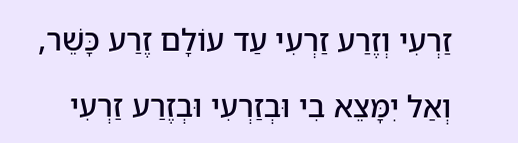זַרְעִי וְזֶרַע זַרְעִי עַד עוֹלָם זֶרַע כָּשֵׁר,

וְאַל יִמָּצֵא בִי וּבְזַרְעִי וּבְזֶרַע זַרְעִי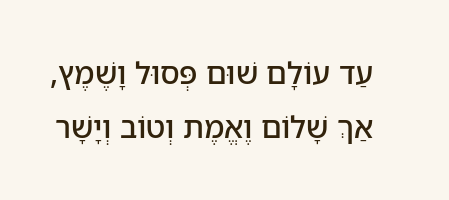עַד עוֹלָם שׁוּם פְּסוּל וָשֶׁמֶץ, אַךְ שָׁלוֹם וֶאֱמֶת וְטוֹב וְיָשָׁר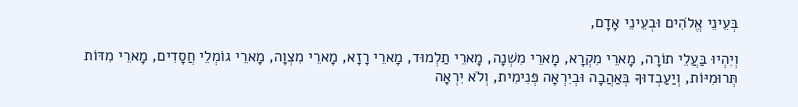בְּעֵינֵי אֱלֹהִים וּבְעֵינֵי אָדָם,

וְיִהְיוּ בַּעֲלֵי תוֹרָה, מָארֵי מִקְרָא, מָארֵי מִשְׁנָה, מָארֵי תַלְמוּד, מָארֵי רָזָא, מָארֵי מִצְוָה, מָארֵי גוֹמְלֵי חֲסָדִים, מָארֵי מִדּוֹת תְּרוּמִיּוֹת, וְיַעַבְדוּךָ בְּאַהֲבָה וּבְיִרְאָה פְּנִימִית, וְלֹא יִרְאָה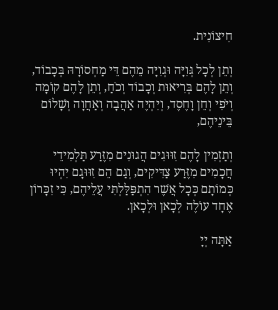חִיצוֹנִית.

וְתֵן לְכָל גְּוִיָּה וּגְוִיָּה מֵהֶם דֵּי מַחְסוֹרָהּ בְּכָבוֹד, וְתֵן לָהֶם בְּרִיאוּת וְכָבוֹד וְכֹחַ, וְתֵן לָהֶם קוֹמָה וְיֹפִי וְחֵן וָחֶסֶד, וְיִהְיֶה אַהֲבָה וְאַחֲוָה וְשָׁלוֹם בֵּינֵיהֶם,

וְתַזְמִין לָהֶם זִוּוּגִים הֲגוּנִים מִזֶּרַע תַּלְמִידֵי חֲכָמִים מִזֶּרַע צַדִּיקִים, וְגַם הֵם זִוּוּגָם יִהְיוּ כְּמוֹתָם כְּכָל אֲשֶׁר הִתְפַּלַּלְתִּי עֲלֵיהֶם, כִּי זִכָּרוֹן אֶחָד עוֹלֶה לְכָאן וּלְכָאן.

אַתָּה יְיָ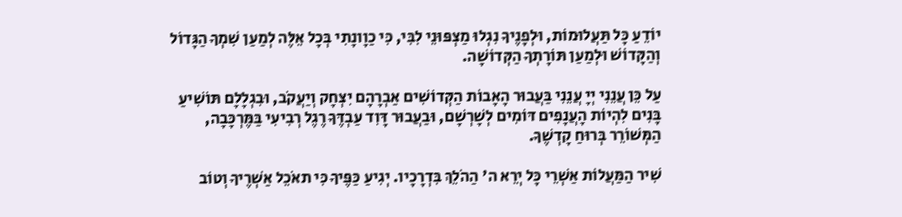יוֹדֵעַ כָּל תַּעֲלוּמוֹת, וּלְפָנֶיךָ נִגְלוּ מַצְפּוּנֵי לִבִּי, כִּי כַוָונָתִי בְּכָל אֵלֶּה לְמַעַן שִׁמְךָ הַגָּדוֹל וְהַקָּדוֹשׁ וּלְמַעַן תּוֹרָתְךָ הַקְּדוֹשָׁה.

עַל כֵּן עֲנֵנִי יְיָ עֲנֵנִי בַּעֲבוּר הָאָבוֹת הַקְּדוֹשִׁים אַבְרָהָם יִצְחָק וְיַעֲקֹב, וּבִגְלָלָם תּוֹשִׁיעַ בָּנִים לִהְיוֹת הָעֲנָפִים דּוֹמִים לְשָׁרְשָׁם, וּבַעֲבוּר דָּוִד עַבְדֶּךָ רֶגֶל רְבִיעִי בַּמֶּרְכָּבָה, הַמְּשׁוֹרֵר בְּרוּחַ קָדְשֶׁךָ.

שִׁיר הַמַּעֲלוֹת אַשְׁרֵי כָּל יְרֵא ה' הַהֹלֵךְ בִּדְרָכָיו. יְגִיעַ כַּפֶּיךָ כִּי תאֹכֵל אַשְׁרֶיךָ וְטוֹב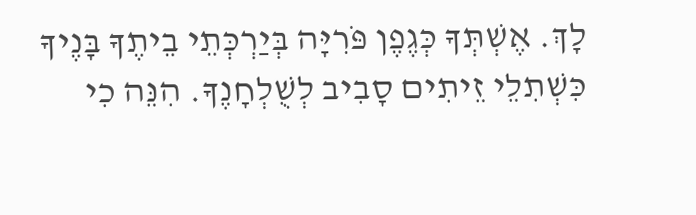לָךְ. אֶשְׁתְּךָ כְּגֶפֶן פֹּרִיָּה בְּיַרְכְּתֵי בֵיתֶךָ בָּנֶיךָ כִּשְׁתִלֵי זֵיתִים סָבִיב לְשֻׁלְחָנֶךָ. הִנֵּה כִי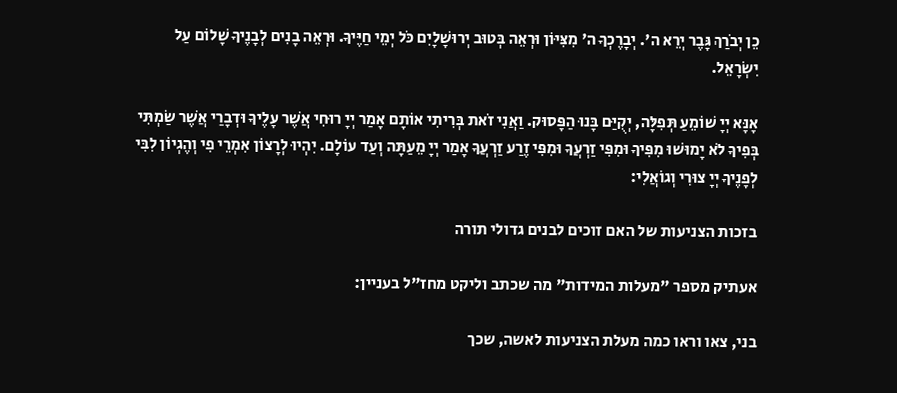כֵן יְבֹרַךְ גָּבֶר יְרֵא ה'. יְבָרֶכְךָ ה' מִצִּיּוֹן וּרְאֵה בְּטוּב יְרוּשָׁלָיִם כֹּל יְמֵי חַיֶּיךָ. וּרְאֵה בָנִים לְבָנֶיךָ שָׁלוֹם עַל יִשְׂרָאֵל.

אָנָּא יְיָ שׁוֹמֵעַ תְּפִלָּה, יְקֻיַּם בָּנוּ הַפָּסוּק. וַאֲנִי זֹאת בְּרִיתִי אוֹתָם אָמַר יְיָ רוּחִי אֲשֶׁר עָלֶיךָ וּדְבָרַי אֲשֶׁר שַׂמְתִּי בְּפִיךָ לֹא יָמוּשׁוּ מִפִּיךָ וּמִפִּי זַרְעֲךָ וּמִפִּי זֶרַע זַרְעֲךָ אָמַר יְיָ מֵעַתָּה וְעַד עוֹלָם. יִהְיוּ לְרָצוֹן אִמְרֵי פִי וְהֶגְיוֹן לִבִּי לְפָנֶיךָ יְיָ צוּרִי וְגוֹאֲלִי:

בזכות הצניעות של האם זוכים לבנים גדולי תורה

אעתיק מספר "מעלות המידות" מה שכתב וליקט מחז"ל בעניין:

בני, צאו וראו כמה מעלת הצניעות לאשה, שכך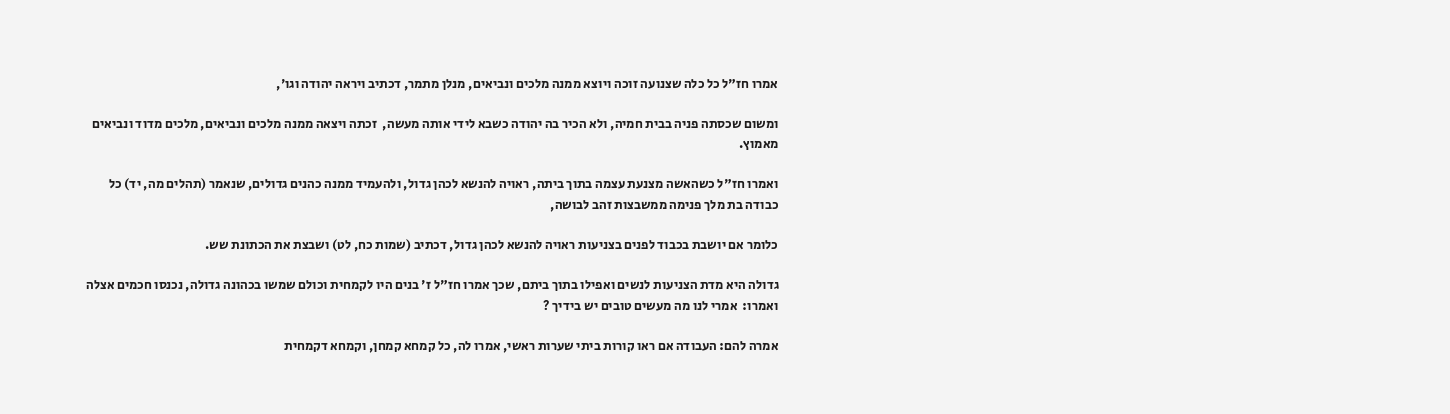אמרו חז"ל כל כלה שצנועה זוכה ויוצא ממנה מלכים ונביאים, מנלן מתמר, דכתיב ויראה יהודה וגו',

ומשום שכסתה פניה בבית חמיה, ולא הכיר בה יהודה כשבא לידי אותה מעשה,  זכתה ויצאה ממנה מלכים ונביאים, מלכים מדוד ונביאים מאמוץ.

ואמרו חז"ל כשהאשה מצנעת עצמה בתוך ביתה, ראויה להנשא לכהן גדול, ולהעמיד ממנה כהנים גדולים, שנאמר (תהלים מה, יד) כל כבודה בת מלך פנימה ממשבצות זהב לבושה,

כלומר אם יושבת בכבוד לפנים בצניעות ראויה להנשא לכהן גדול, דכתיב (שמות כח, לט) ושבצת את הכתונת שש.

גדולה היא מדת הצניעות לנשים ואפילו בתוך ביתם, שכך אמרו חז"ל ז' בנים היו לקמחית וכולם שמשו בכהונה גדולה, נכנסו חכמים אצלה ואמרו:  אמרי לנו מה מעשים טובים יש בידיך ?

אמרה להם: העבודה אם ראו קורות ביתי שערות ראשי, אמרו לה, כל קמחא קמחן, וקמחא דקמחית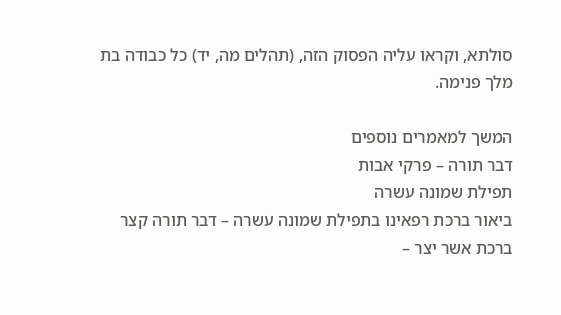סולתא, וקראו עליה הפסוק הזה, (תהלים מה, יד) כל כבודה בת מלך פנימה.

המשך למאמרים נוספים
דבר תורה – פרקי אבות
תפילת שמונה עשרה
ביאור ברכת רפאינו בתפילת שמונה עשרה – דבר תורה קצר
ברכת אשר יצר –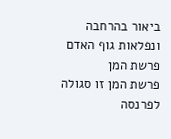ביאור בהרחבה ונפלאות גוף האדם
פרשת המן
פרשת המן זו סגולה לפרנסה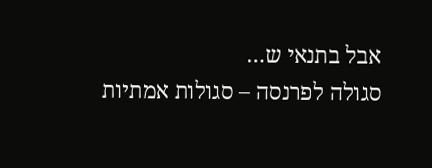אבל בתנאי ש…
סגולה לפרנסה – סגולות אמתיות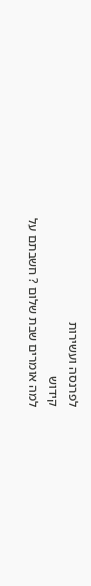לפרנסה ועשירות
קידוש
למה אומרים שבת שלום ? חשבתם על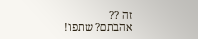זה ??
אהבתם? שתפו!